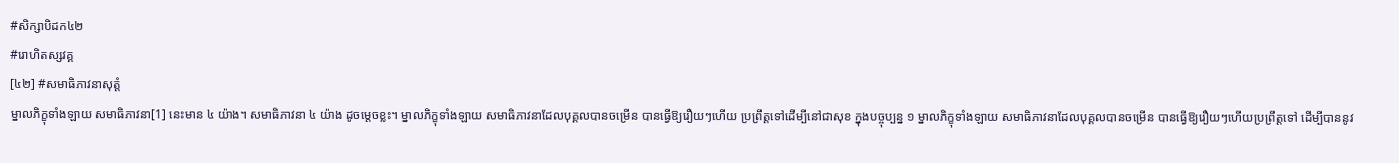#សិក្សាបិដក៤២
#រោហិតស្សវគ្គ
[៤២] #សមាធិភាវនាសុត្តំ
ម្នាលភិក្ខុទាំងឡាយ សមាធិភាវនា[1] នេះមាន ៤ យ៉ាង។ សមាធិភាវនា ៤ យ៉ាង ដូចម្តេចខ្លះ។ ម្នាលភិក្ខុទាំងឡាយ សមាធិភាវនាដែលបុគ្គលបានចម្រើន បានធ្វើឱ្យរឿយៗហើយ ប្រព្រឹត្តទៅដើម្បីនៅជាសុខ ក្នុងបច្ចុប្បន្ន ១ ម្នាលភិក្ខុទាំងឡាយ សមាធិភាវនាដែលបុគ្គលបានចម្រើន បានធ្វើឱ្យរឿយៗហើយប្រព្រឹត្តទៅ ដើម្បីបាននូវ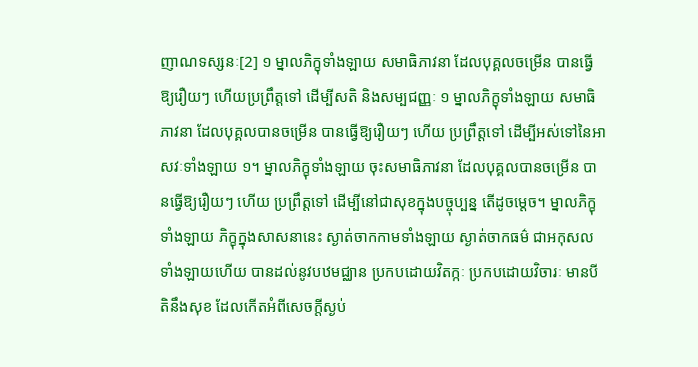ញាណទស្សនៈ[2] ១ ម្នាលភិក្ខុទាំងឡាយ សមាធិភាវនា ដែលបុគ្គលចម្រើន បានធ្វើឱ្យរឿយៗ ហើយប្រព្រឹត្តទៅ ដើម្បីសតិ និងសម្បជញ្ញៈ ១ ម្នាលភិក្ខុទាំងឡាយ សមាធិភាវនា ដែលបុគ្គលបានចម្រើន បានធ្វើឱ្យរឿយៗ ហើយ ប្រព្រឹត្តទៅ ដើម្បីអស់ទៅនៃអាសវៈទាំងឡាយ ១។ ម្នាលភិក្ខុទាំងឡាយ ចុះសមាធិភាវនា ដែលបុគ្គលបានចម្រើន បានធ្វើឱ្យរឿយៗ ហើយ ប្រព្រឹត្តទៅ ដើម្បីនៅជាសុខក្នុងបច្ចុប្បន្ន តើដូចម្តេច។ ម្នាលភិក្ខុទាំងឡាយ ភិក្ខុក្នុងសាសនានេះ ស្ងាត់ចាកកាមទាំងឡាយ ស្ងាត់ចាកធម៌ ជាអកុសលទាំងឡាយហើយ បានដល់នូវបឋមជ្ឈាន ប្រកបដោយវិតក្កៈ ប្រកបដោយវិចារៈ មានបីតិនឹងសុខ ដែលកើតអំពីសេចក្តីស្ងប់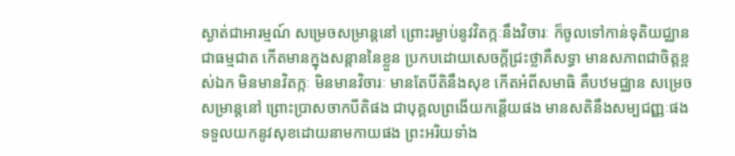ស្ងាត់ជាអារម្មណ៍ សម្រេចសម្រាន្តនៅ ព្រោះរម្ងាប់នូវវិតក្កៈនឹងវិចារៈ ក៏ចូលទៅកាន់ទុតិយជ្ឈាន ជាធម្មជាត កើតមានក្នុងសន្តាននៃខ្លួន ប្រកបដោយសេចក្តីជ្រះថ្លាគឺសទ្ធា មានសភាពជាចិត្តខ្ពស់ឯក មិនមានវិតក្កៈ មិនមានវិចារៈ មានតែបីតិនឹងសុខ កើតអំពីសមាធិ គឺបឋមជ្ឈាន សម្រេចសម្រាន្តនៅ ព្រោះប្រាសចាកបីតិផង ជាបុគ្គលព្រងើយកន្តើយផង មានសតិនឹងសម្បជញ្ញៈផង ទទួលយកនូវសុខដោយនាមកាយផង ព្រះអរិយទាំង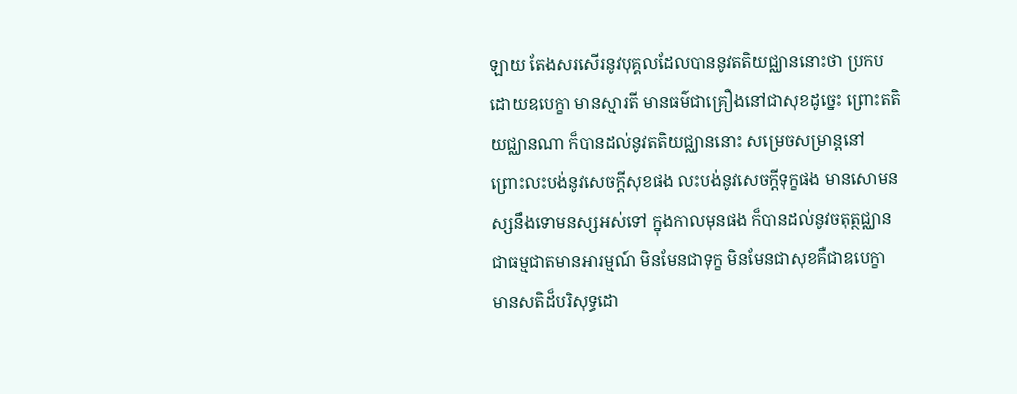ឡាយ តែងសរសើរនូវបុគ្គលដែលបាននូវតតិយជ្ឈាននោះថា ប្រកបដោយឧបេក្ខា មានស្មារតី មានធម៌ជាគ្រឿងនៅជាសុខដូច្នេះ ព្រោះតតិយជ្ឈានណា ក៏បានដល់នូវតតិយជ្ឈាននោះ សម្រេចសម្រាន្តនៅ ព្រោះលះបង់នូវសេចក្តីសុខផង លះបង់នូវសេចក្តីទុក្ខផង មានសោមនស្សនឹងទោមនស្សអស់ទៅ ក្នុងកាលមុនផង ក៏បានដល់នូវចតុត្ថជ្ឈាន ជាធម្មជាតមានអារម្មណ៍ មិនមែនជាទុក្ខ មិនមែនជាសុខគឺជាឧបេក្ខា មានសតិដ៏បរិសុទ្ធដោ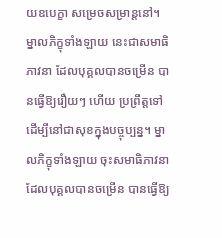យឧបេក្ខា សម្រេចសម្រាន្តនៅ។ ម្នាលភិក្ខុទាំងឡាយ នេះជាសមាធិភាវនា ដែលបុគ្គលបានចម្រើន បានធ្វើឱ្យរឿយៗ ហើយ ប្រព្រឹត្តទៅ ដើម្បីនៅជាសុខក្នុងបច្ចុប្បន្ន។ ម្នាលភិក្ខុទាំងឡាយ ចុះសមាធិភាវនា ដែលបុគ្គលបានចម្រើន បានធ្វើឱ្យ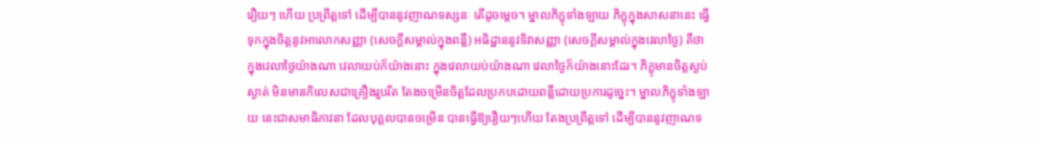រឿយៗ ហើយ ប្រព្រឹត្តទៅ ដើម្បីបាននូវញាណទស្សនៈ តើដូចម្តេច។ ម្នាលភិក្ខុទាំងឡាយ ភិក្ខុក្នុងសាសនានេះ ធ្វើទុកក្នុងចិត្តនូវអាលោកសញ្ញា (សេចក្តីសម្គាល់ក្នុងពន្លឺ) អធិដ្ឋាននូវទិវាសញ្ញា (សេចក្តីសម្គាល់ក្នុងវេលាថ្ងៃ) គឺថាក្នុងវេលាថ្ងៃយ៉ាងណា វេលាយប់ក៏យ៉ាងនោះ ក្នុងវេលាយប់យ៉ាងណា វេលាថ្ងៃក៏យ៉ាងនោះដែរ។ ភិក្ខុមានចិត្តស្ងប់ស្ងាត់ មិនមានកិលេសជាគ្រឿងរួបរឹត តែងចម្រើនចិត្តដែលប្រកបដោយពន្លឺដោយប្រការដូច្នេះ។ ម្នាលភិក្ខុទាំងឡាយ នេះជាសមាធិភាវនា ដែលបុគ្គលបានចម្រើន បានធ្វើឱ្យរឿយៗហើយ តែងប្រព្រឹត្តទៅ ដើម្បីបាននូវញាណទ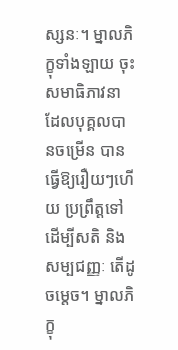ស្សនៈ។ ម្នាលភិក្ខុទាំងឡាយ ចុះសមាធិភាវនា ដែលបុគ្គលបានចម្រើន បានធ្វើឱ្យរឿយៗហើយ ប្រព្រឹត្តទៅដើម្បីសតិ និងសម្បជញ្ញៈ តើដូចម្តេច។ ម្នាលភិក្ខុ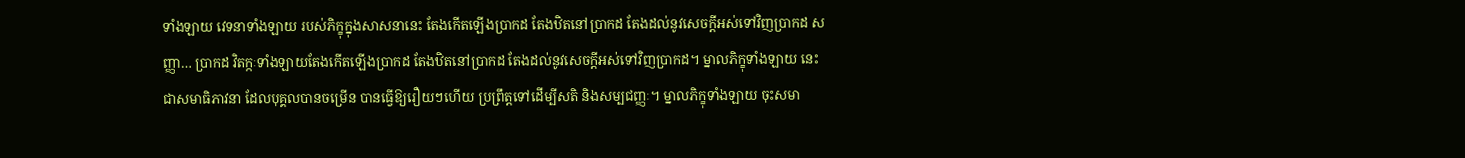ទាំងឡាយ វេទនាទាំងឡាយ របស់ភិក្ខុក្នុងសាសនានេះ តែងកើតឡើងប្រាកដ តែងឋិតនៅប្រាកដ តែងដល់នូវសេចក្តីអស់ទៅវិញប្រាកដ សញ្ញា… ប្រាកដ វិតក្កៈទាំងឡាយតែងកើតឡើងប្រាកដ តែងឋិតនៅប្រាកដ តែងដល់នូវសេចក្តីអស់ទៅវិញប្រាកដ។ ម្នាលភិក្ខុទាំងឡាយ នេះជាសមាធិភាវនា ដែលបុគ្គលបានចម្រើន បានធ្វើឱ្យរឿយៗហើយ ប្រព្រឹត្តទៅដើម្បីសតិ និងសម្បជញ្ញៈ។ ម្នាលភិក្ខុទាំងឡាយ ចុះសមា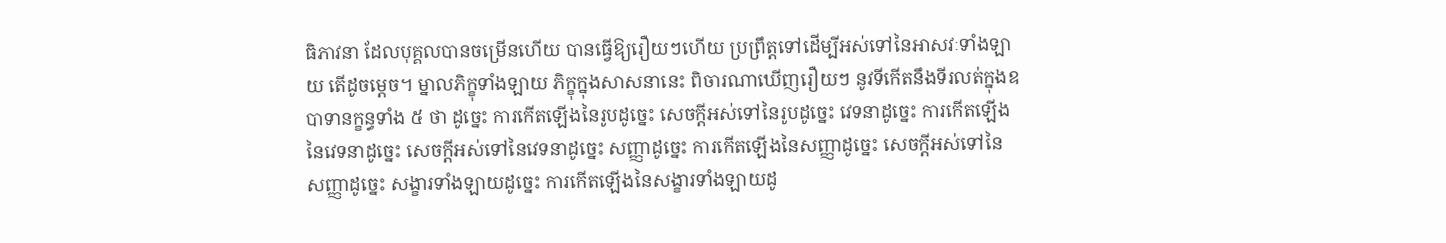ធិភាវនា ដែលបុគ្គលបានចម្រើនហើយ បានធ្វើឱ្យរឿយៗហើយ ប្រព្រឹត្តទៅដើម្បីអស់ទៅនៃអាសវៈទាំងឡាយ តើដូចម្តេច។ ម្នាលភិក្ខុទាំងឡាយ ភិក្ខុក្នុងសាសនានេះ ពិចារណាឃើញរឿយៗ នូវទីកើតនឹងទីរលត់ក្នុងឧបាទានក្ខន្ធទាំង ៥ ថា ដូច្នេះ ការកើតឡើងនៃរូបដូច្នេះ សេចក្តីអស់ទៅនៃរូបដូច្នេះ វេទនាដូច្នេះ ការកើតឡើងនៃវេទនាដូច្នេះ សេចក្តីអស់ទៅនៃវេទនាដូច្នេះ សញ្ញាដូច្នេះ ការកើតឡើងនៃសញ្ញាដូច្នេះ សេចក្តីអស់ទៅនៃសញ្ញាដូច្នេះ សង្ខារទាំងឡាយដូច្នេះ ការកើតឡើងនៃសង្ខារទាំងឡាយដូ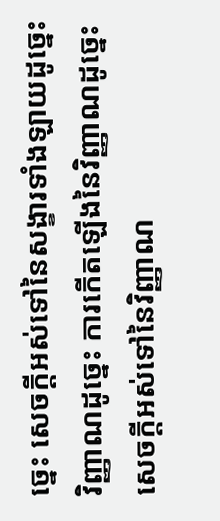ច្នេះ សេចក្តីអស់ទៅនៃសង្ខារទាំងឡាយដូច្នេះ វិញ្ញាណដូច្នេះ ការកើតឡើងនៃវិញ្ញាណដូច្នេះ សេចក្តីអស់ទៅនៃវិញ្ញាណ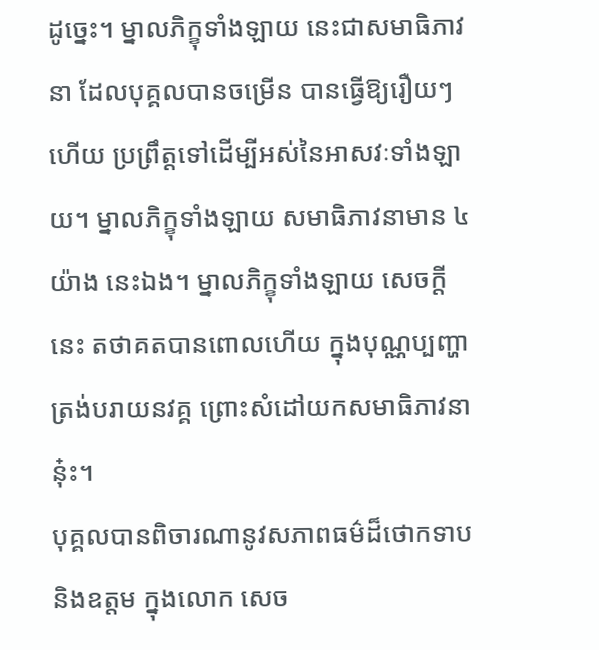ដូច្នេះ។ ម្នាលភិក្ខុទាំងឡាយ នេះជាសមាធិភាវនា ដែលបុគ្គលបានចម្រើន បានធ្វើឱ្យរឿយៗហើយ ប្រព្រឹត្តទៅដើម្បីអស់នៃអាសវៈទាំងឡាយ។ ម្នាលភិក្ខុទាំងឡាយ សមាធិភាវនាមាន ៤ យ៉ាង នេះឯង។ ម្នាលភិក្ខុទាំងឡាយ សេចក្តីនេះ តថាគតបានពោលហើយ ក្នុងបុណ្ណប្បញ្ហា ត្រង់បរាយនវគ្គ ព្រោះសំដៅយកសមាធិភាវនានុ៎ះ។
បុគ្គលបានពិចារណានូវសភាពធម៌ដ៏ថោកទាប និងឧត្តម ក្នុងលោក សេច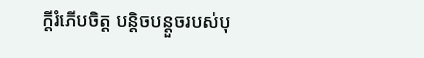ក្តីរំភើបចិត្ត បន្តិចបន្តួចរបស់បុ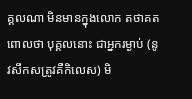គ្គលណា មិនមានក្នុងលោក តថាគតពោលថា បុគ្គលនោះ ជាអ្នករម្ងាប់ (នូវសឹកសត្រូវគឺកិលេស) មិ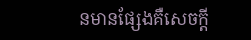នមានផ្សែងគឺសេចក្តី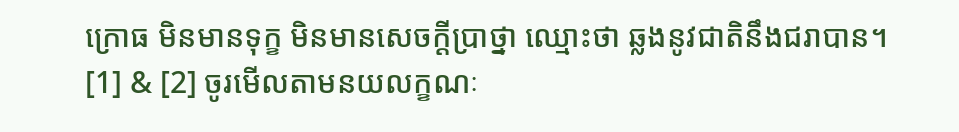ក្រោធ មិនមានទុក្ខ មិនមានសេចក្តីប្រាថ្នា ឈ្មោះថា ឆ្លងនូវជាតិនឹងជរាបាន។
[1] & [2] ចូរមើលតាមនយលក្ខណៈ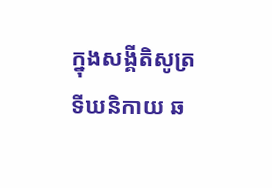ក្នុងសង្គីតិសូត្រ ទីឃនិកាយ ឆ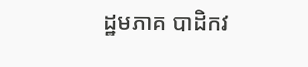ដ្ឋមភាគ បាដិកវ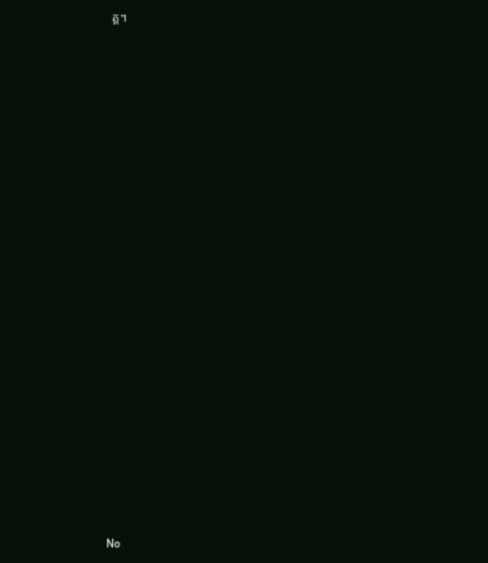គ្គ។



























No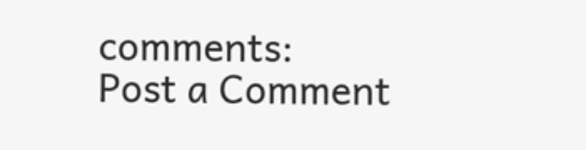comments:
Post a Comment